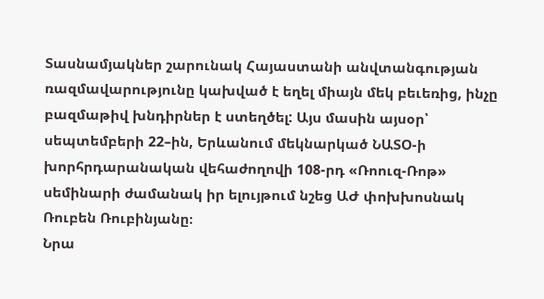Տասնամյակներ շարունակ Հայաստանի անվտանգության ռազմավարությունը կախված է եղել միայն մեկ բեւեռից, ինչը բազմաթիվ խնդիրներ է ստեղծել: Այս մասին այսօր՝ սեպտեմբերի 22–ին, Երևանում մեկնարկած ՆԱՏՕ-ի խորհրդարանական վեհաժողովի 108-րդ «Ռոուզ-Ռոթ» սեմինարի ժամանակ իր ելույթում նշեց ԱԺ փոխխոսնակ Ռուբեն Ռուբինյանը։
Նրա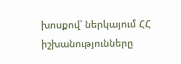խոսքով՝ ներկայում ՀՀ իշխանությունները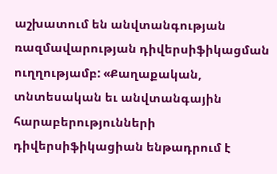աշխատում են անվտանգության ռազմավարության դիվերսիֆիկացման ուղղությամբ: «Քաղաքական, տնտեսական եւ անվտանգային հարաբերությունների դիվերսիֆիկացիան ենթադրում է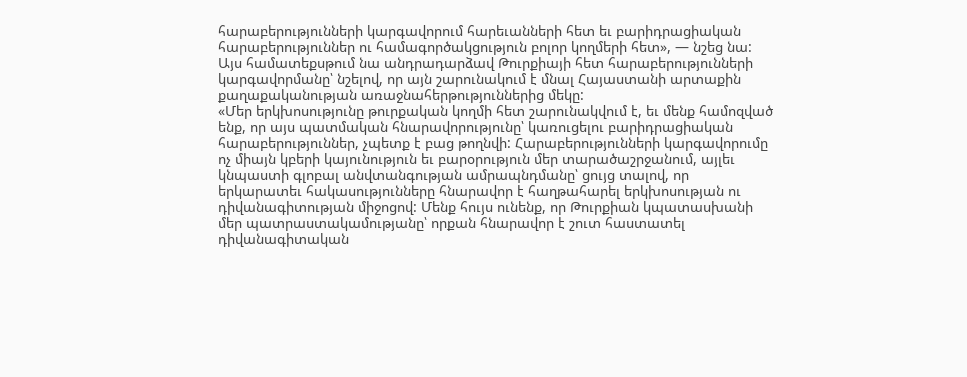հարաբերությունների կարգավորում հարեւանների հետ եւ բարիդրացիական հարաբերություններ ու համագործակցություն բոլոր կողմերի հետ», — նշեց նա:
Այս համատեքսթում նա անդրադարձավ Թուրքիայի հետ հարաբերությունների կարգավորմանը՝ նշելով, որ այն շարունակում է մնալ Հայաստանի արտաքին քաղաքականության առաջնահերթություններից մեկը:
«Մեր երկխոսությունը թուրքական կողմի հետ շարունակվում է, եւ մենք համոզված ենք, որ այս պատմական հնարավորությունը՝ կառուցելու բարիդրացիական հարաբերություններ, չպետք է բաց թողնվի: Հարաբերությունների կարգավորումը ոչ միայն կբերի կայունություն եւ բարօրություն մեր տարածաշրջանում, այլեւ կնպաստի գլոբալ անվտանգության ամրապնդմանը՝ ցույց տալով, որ երկարատեւ հակասությունները հնարավոր է հաղթահարել երկխոսության ու դիվանագիտության միջոցով: Մենք հույս ունենք, որ Թուրքիան կպատասխանի մեր պատրաստակամությանը՝ որքան հնարավոր է շուտ հաստատել դիվանագիտական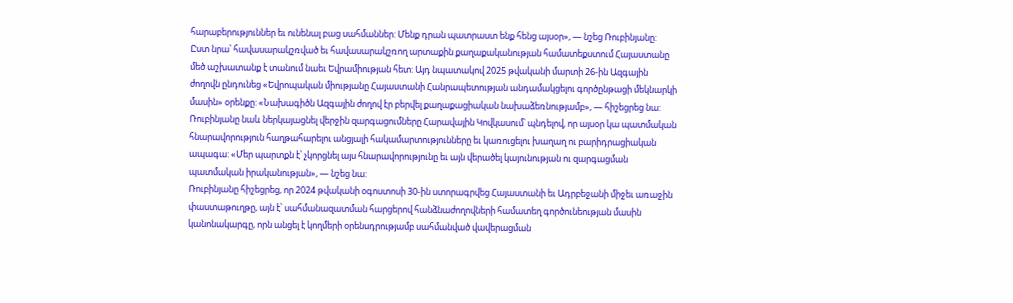հարաբերություններ եւ ունենալ բաց սահմաններ: Մենք դրան պատրաստ ենք հենց այսօր», — նշեց Ռուբինյանը:
Ըստ նրա՝ հավասարակշռված եւ հավասարակշռող արտաքին քաղաքականության համատեքստում Հայաստանը մեծ աշխատանք է տանում նաեւ Եվրամիության հետ: Այդ նպատակով 2025 թվականի մարտի 26-ին Ազգային ժողովն ընդունեց «Եվրոպական միությանը Հայաստանի Հանրապետության անդամակցելու գործընթացի մեկնարկի մասին» օրենքը: «Նախագիծն Ազգային ժողով էր բերվել քաղաքացիական նախաձեռնությամբ», — հիշեցրեց նա:
Ռուբինյանը նաև ներկայացնել վերջին զարգացումները Հարավային Կովկասում՝ պնդելով, որ այսօր կա պատմական հնարավորություն հաղթահարելու անցյալի հակամարտությունները եւ կառուցելու խաղաղ ու բարիդրացիական ապագա: «Մեր պարտքն է՝ չկորցնել այս հնարավորությունը եւ այն վերածել կայունության ու զարգացման պատմական իրականության», — նշեց նա:
Ռուբինյանը հիշեցրեց, որ 2024 թվականի օգոստոսի 30-ին ստորագրվեց Հայաստանի եւ Ադրբեջանի միջեւ առաջին փաստաթուղթը, այն է՝ սահմանազատման հարցերով հանձնաժողովների համատեղ գործունեության մասին կանոնակարգը, որն անցել է կողմերի օրենսդրությամբ սահմանված վավերացման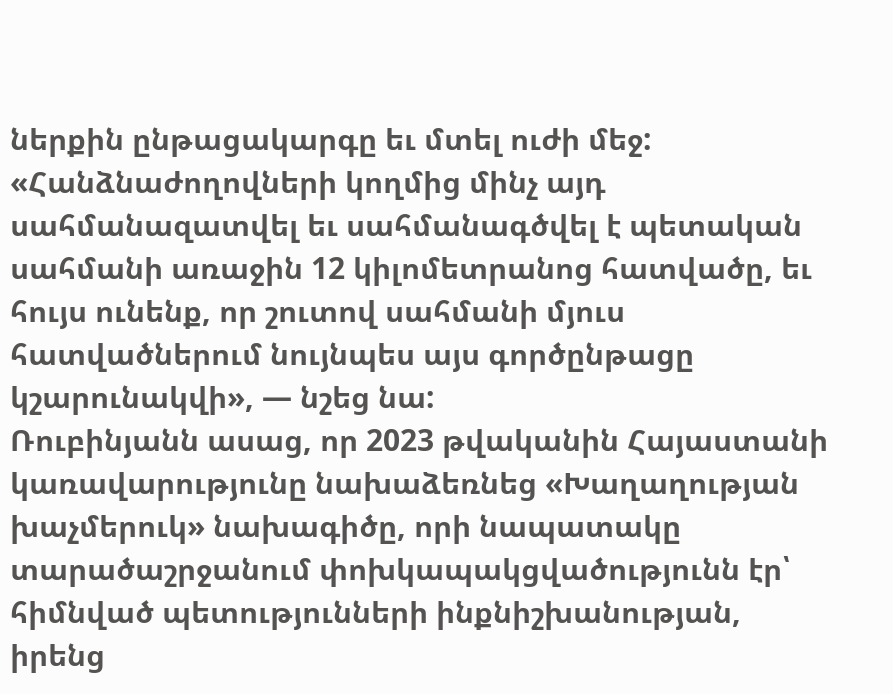ներքին ընթացակարգը եւ մտել ուժի մեջ: «Հանձնաժողովների կողմից մինչ այդ սահմանազատվել եւ սահմանագծվել է պետական սահմանի առաջին 12 կիլոմետրանոց հատվածը, եւ հույս ունենք, որ շուտով սահմանի մյուս հատվածներում նույնպես այս գործընթացը կշարունակվի», — նշեց նա:
Ռուբինյանն ասաց, որ 2023 թվականին Հայաստանի կառավարությունը նախաձեռնեց «Խաղաղության խաչմերուկ» նախագիծը, որի նապատակը տարածաշրջանում փոխկապակցվածությունն էր՝ հիմնված պետությունների ինքնիշխանության, իրենց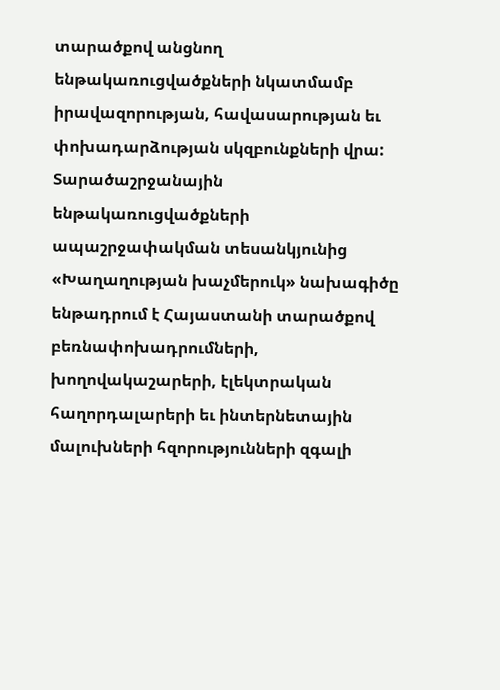տարածքով անցնող ենթակառուցվածքների նկատմամբ իրավազորության, հավասարության եւ փոխադարձության սկզբունքների վրա: Տարածաշրջանային ենթակառուցվածքների ապաշրջափակման տեսանկյունից «Խաղաղության խաչմերուկ» նախագիծը ենթադրում է Հայաստանի տարածքով բեռնափոխադրումների, խողովակաշարերի, էլեկտրական հաղորդալարերի եւ ինտերնետային մալուխների հզորությունների զգալի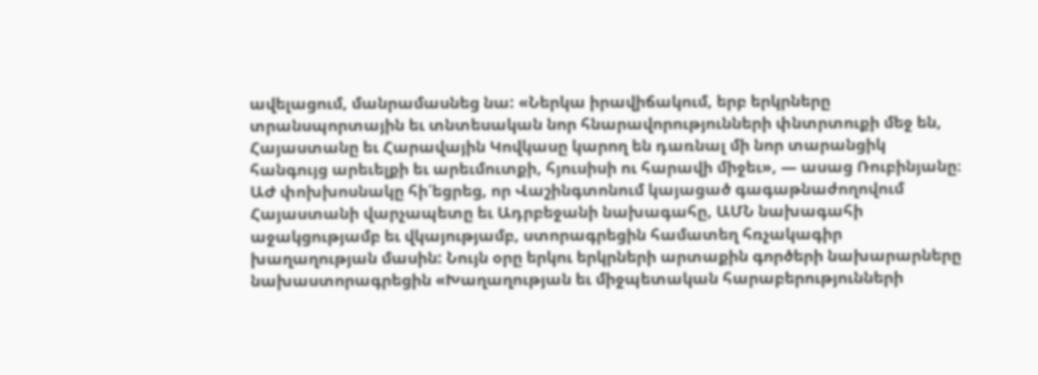ավելացում, մանրամասնեց նա: «Ներկա իրավիճակում, երբ երկրները տրանսպորտային եւ տնտեսական նոր հնարավորությունների փնտրտուքի մեջ են, Հայաստանը եւ Հարավային Կովկասը կարող են դառնալ մի նոր տարանցիկ հանգույց արեւելքի եւ արեւմուտքի, հյուսիսի ու հարավի միջեւ», — ասաց Ռուբինյանը։
ԱԺ փոխխոսնակը հի՛եցրեց, որ Վաշինգտոնում կայացած գագաթնաժողովում Հայաստանի վարչապետը եւ Ադրբեջանի նախագահը, ԱՄՆ նախագահի աջակցությամբ եւ վկայությամբ, ստորագրեցին համատեղ հռչակագիր խաղաղության մասին: Նույն օրը երկու երկրների արտաքին գործերի նախարարները նախաստորագրեցին «Խաղաղության եւ միջպետական հարաբերությունների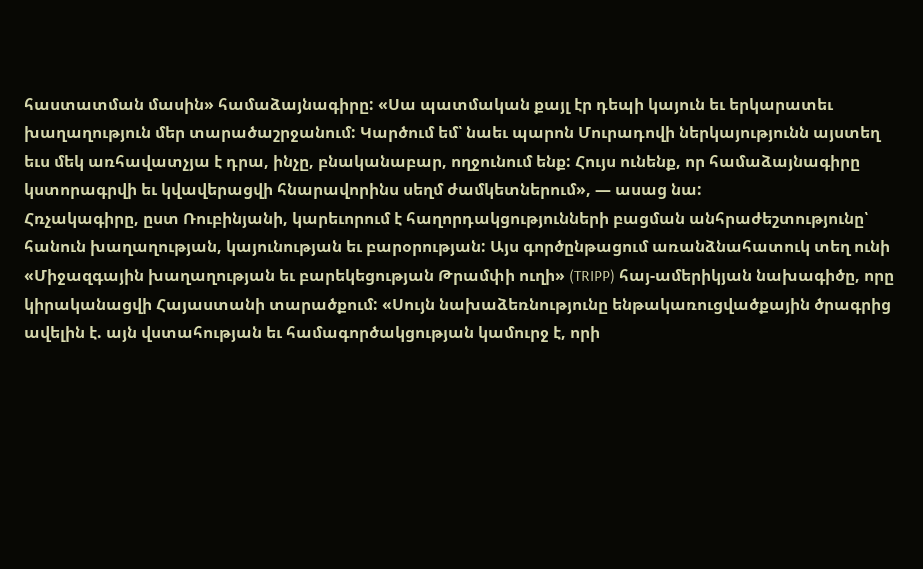հաստատման մասին» համաձայնագիրը: «Սա պատմական քայլ էր դեպի կայուն եւ երկարատեւ խաղաղություն մեր տարածաշրջանում: Կարծում եմ՝ նաեւ պարոն Մուրադովի ներկայությունն այստեղ եւս մեկ առհավատչյա է դրա, ինչը, բնականաբար, ողջունում ենք: Հույս ունենք, որ համաձայնագիրը կստորագրվի եւ կվավերացվի հնարավորինս սեղմ ժամկետներում», — ասաց նա:
Հռչակագիրը, ըստ Ռուբինյանի, կարեւորում է հաղորդակցությունների բացման անհրաժեշտությունը՝ հանուն խաղաղության, կայունության եւ բարօրության: Այս գործընթացում առանձնահատուկ տեղ ունի «Միջազգային խաղաղության եւ բարեկեցության Թրամփի ուղի» (TRIPP) հայ-ամերիկյան նախագիծը, որը կիրականացվի Հայաստանի տարածքում: «Սույն նախաձեռնությունը ենթակառուցվածքային ծրագրից ավելին է. այն վստահության եւ համագործակցության կամուրջ է, որի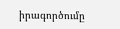իրագործումը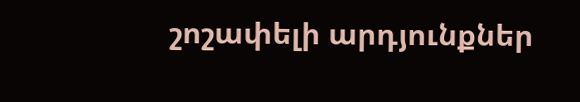շոշափելի արդյունքներ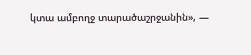կտա ամբողջ տարածաշրջանին», —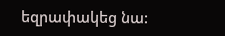եզրափակեց նա: